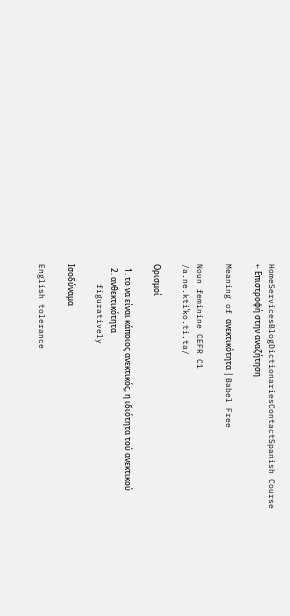HomeServicesBlogDictionariesContactSpanish Course
← Επιστροφή στην αναζήτηση

Meaning of ανεκτικότητα | Babel Free

Noun feminine CEFR C1
/a.ne.ktiˈko.ti.ta/

Ορισμοί

  1. το να είναι κάποιος ανεκτικός, η ιδιότητα τού ανεκτικού
  2. ανθεκτικότητα
    figuratively

Ισοδύναμα

English tolerance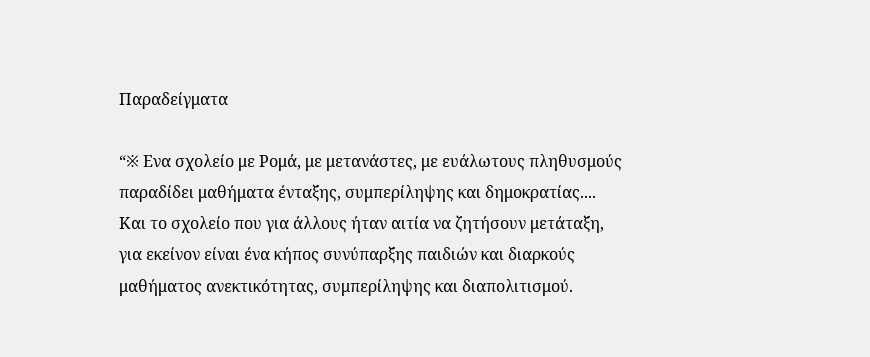Παραδείγματα

“※ Ενα σχολείο με Ρομά, με μετανάστες, με ευάλωτους πληθυσμούς παραδίδει μαθήματα ένταξης, συμπερίληψης και δημοκρατίας.... Και το σχολείο που για άλλους ήταν αιτία να ζητήσουν μετάταξη, για εκείνον είναι ένα κήπος συνύπαρξης παιδιών και διαρκούς μαθήματος ανεκτικότητας, συμπερίληψης και διαπολιτισμού.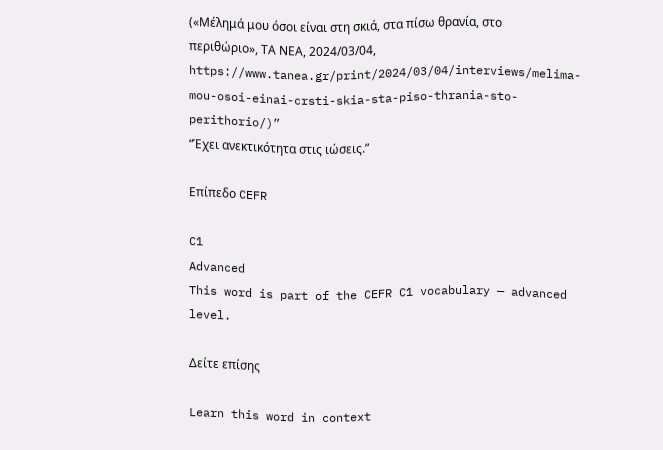(«Μέλημά μου όσοι είναι στη σκιά, στα πίσω θρανία, στο περιθώριο», ΤΑ ΝΕΑ, 2024/03/04, https://www.tanea.gr/print/2024/03/04/interviews/melima-mou-osoi-einai-crsti-skia-sta-piso-thrania-sto-perithorio/)”
“Έχει ανεκτικότητα στις ιώσεις.”

Επίπεδο CEFR

C1
Advanced
This word is part of the CEFR C1 vocabulary — advanced level.

Δείτε επίσης

Learn this word in context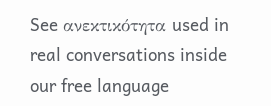See ανεκτικότητα used in real conversations inside our free language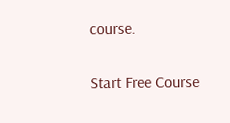course.

Start Free Course